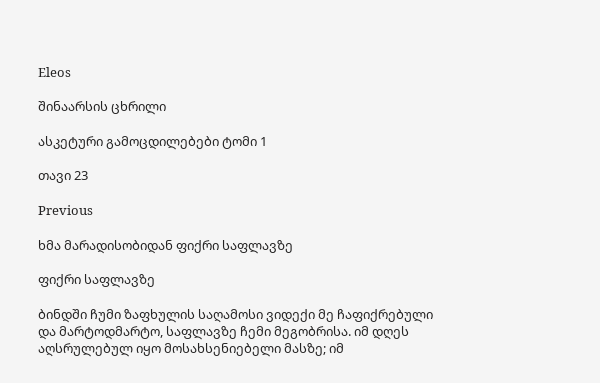Eleos

შინაარსის ცხრილი

ასკეტური გამოცდილებები ტომი 1

თავი 23

Previous

ხმა მარადისობიდან ფიქრი საფლავზე

ფიქრი საფლავზე

ბინდში ჩუმი ზაფხულის საღამოსი ვიდექი მე ჩაფიქრებული და მარტოდმარტო, საფლავზე ჩემი მეგობრისა. იმ დღეს აღსრულებულ იყო მოსახსენიებელი მასზე; იმ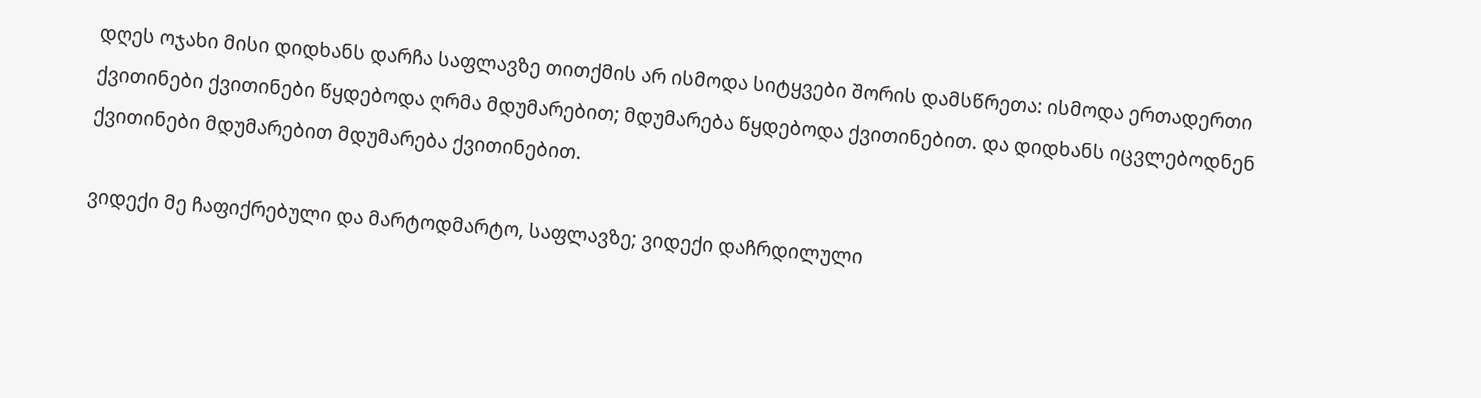დღეს ოჯახი მისი დიდხანს დარჩა საფლავზე თითქმის არ ისმოდა სიტყვები შორის დამსწრეთა: ისმოდა ერთადერთი ქვითინები ქვითინები წყდებოდა ღრმა მდუმარებით; მდუმარება წყდებოდა ქვითინებით. და დიდხანს იცვლებოდნენ ქვითინები მდუმარებით მდუმარება ქვითინებით.

ვიდექი მე ჩაფიქრებული და მარტოდმარტო, საფლავზე; ვიდექი დაჩრდილული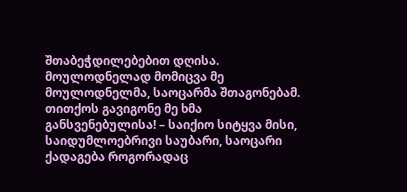შთაბეჭდილებებით დღისა. მოულოდნელად მომიცვა მე მოულოდნელმა, საოცარმა შთაგონებამ. თითქოს გავიგონე მე ხმა განსვენებულისა! – საიქიო სიტყვა მისი, საიდუმლოებრივი საუბარი, საოცარი ქადაგება როგორადაც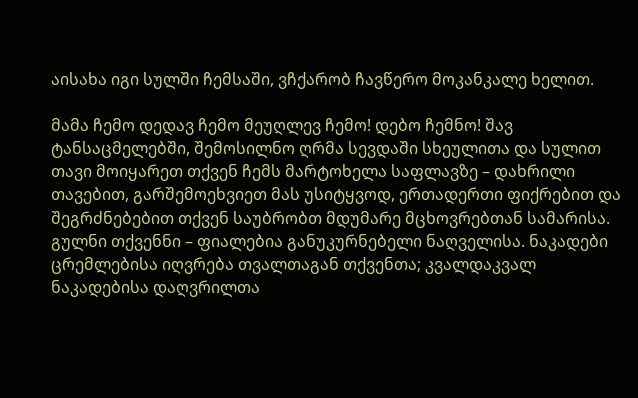აისახა იგი სულში ჩემსაში, ვჩქარობ ჩავწერო მოკანკალე ხელით.

მამა ჩემო დედავ ჩემო მეუღლევ ჩემო! დებო ჩემნო! შავ ტანსაცმელებში, შემოსილნო ღრმა სევდაში სხეულითა და სულით თავი მოიყარეთ თქვენ ჩემს მარტოხელა საფლავზე – დახრილი თავებით, გარშემოეხვიეთ მას უსიტყვოდ, ერთადერთი ფიქრებით და შეგრძნებებით თქვენ საუბრობთ მდუმარე მცხოვრებთან სამარისა. გულნი თქვენნი – ფიალებია განუკურნებელი ნაღველისა. ნაკადები ცრემლებისა იღვრება თვალთაგან თქვენთა; კვალდაკვალ ნაკადებისა დაღვრილთა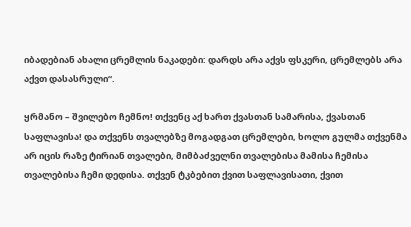იბადებიან ახალი ცრემლის ნაკადები: დარდს არა აქვს ფსკერი, ცრემლებს არა აქვთ დასასრული“.

ყრმანო – შვილებო ჩემნო! თქვენც აქ ხართ ქვასთან სამარისა, ქვასთან საფლავისა! და თქვენს თვალებზე მოგადგათ ცრემლები, ხოლო გულმა თქვენმა არ იცის რაზე ტირიან თვალები, მიმბაძველნი თვალებისა მამისა ჩემისა თვალებისა ჩემი დედისა. თქვენ ტკბებით ქვით საფლავისათი, ქვით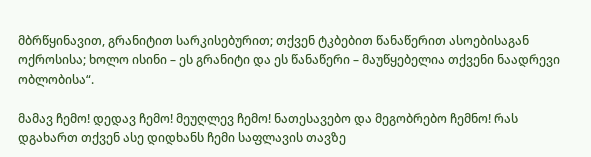მბრწყინავით, გრანიტით სარკისებურით; თქვენ ტკბებით წანაწერით ასოებისაგან ოქროსისა; ხოლო ისინი – ეს გრანიტი და ეს წანაწერი – მაუწყებელია თქვენი ნაადრევი ობლობისა“.

მამავ ჩემო! დედავ ჩემო! მეუღლევ ჩემო! ნათესავებო და მეგობრებო ჩემნო! რას დგახართ თქვენ ასე დიდხანს ჩემი საფლავის თავზე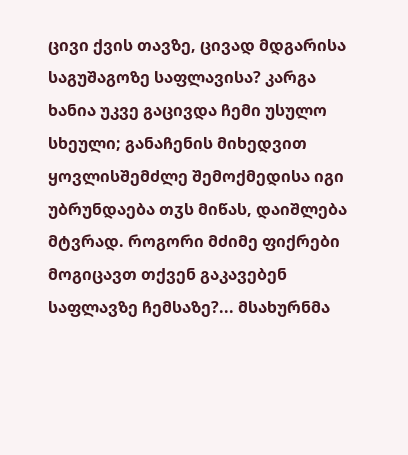ცივი ქვის თავზე, ცივად მდგარისა საგუშაგოზე საფლავისა? კარგა ხანია უკვე გაცივდა ჩემი უსულო სხეული; განაჩენის მიხედვით ყოვლისშემძლე შემოქმედისა იგი უბრუნდაება თჳს მიწას, დაიშლება მტვრად. როგორი მძიმე ფიქრები მოგიცავთ თქვენ გაკავებენ საფლავზე ჩემსაზე?... მსახურნმა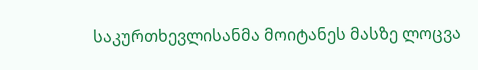საკურთხევლისანმა მოიტანეს მასზე ლოცვა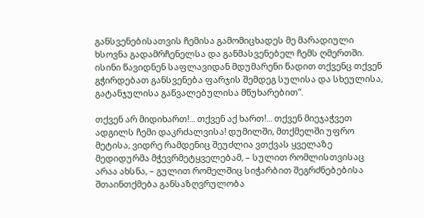განსვენებისათვის ჩემისა გამომიცხადეს მე მარადიული ხსოვნა გადამრჩენელსა და განმასვენებელ ჩემს ღმერთში. ისინი წავიდნენ საფლავიდან მდუმარენი წადით თქვენც თქვენ გჭირდებათ განსვენება ფარჯის შემდეგ სულისა და სხეულისა, გატანჯულისა გაწვალებულისა მწუხარებით“.

თქვენ არ მიდიხართ!... თქვენ აქ ხართ!... თქვენ მიეჯაჭვეთ ადგილს ჩემი დაკრძალვისა! დუმილში, მთქმელში უფრო მეტისა, ვიდრე რამდენიც შეუძლია ვთქვას ყველაზე მედიდურმა მჭევრმეტყველებამ, – სულით რომლისთვისაც არაა ახსნა, – გულით რომელშიც სიჭარბით შეგრძნებებისა შთაინთქმება განსაზღვრულობა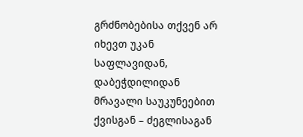გრძნობებისა თქვენ არ იხევთ უკან საფლავიდან, დაბეჭდილიდან მრავალი საუკუნეებით ქვისგან – ძეგლისაგან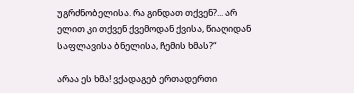უგრძნობელისა. რა გინდათ თქვენ?... არ ელით კი თქვენ ქვემოდან ქვისა, წიაღიდან საფლავისა ბნელისა, ჩემის ხმას?“

არაა ეს ხმა! ვქადაგებ ერთადერთი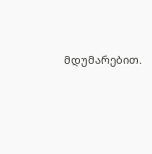მდუმარებით.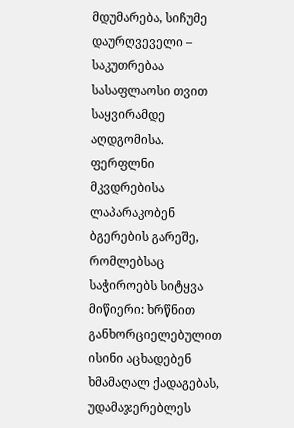მდუმარება, სიჩუმე დაურღვეველი – საკუთრებაა სასაფლაოსი თვით საყვირამდე აღდგომისა. ფერფლნი მკვდრებისა ლაპარაკობენ ბგერების გარეშე, რომლებსაც საჭიროებს სიტყვა მიწიერი: ხრწნით განხორციელებულით ისინი აცხადებენ ხმამაღალ ქადაგებას, უდამაჯერებლეს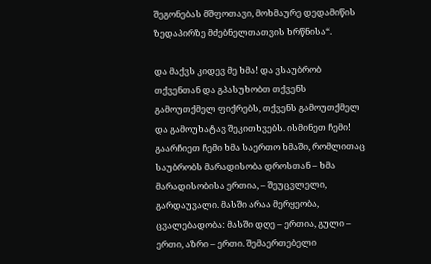შეგონებას მშფოთავი, მოხმაურე დედამიწის ზედაპირზე მძებნელთათვის ხრწნისა“.

და მაქვს კიდევ მე ხმა! და ვსაუბრობ თქვენთან და გპასუხობთ თქვენს გამოუთქმელ ფიქრებს, თქვენს გამოუთქმელ და გამოუხატავ შეკითხვებს. ისმინეთ ჩემი! გაარჩიეთ ჩემი ხმა საერთო ხმაში, რომლითაც საუბრობს მარადისობა დროსთან – ხმა მარადისობისა ერთია, – შეუცვლელი, გარდაუვალი. მასში არაა მერყეობა, ცვალებადობა: მასში დღე – ერთია, გული – ერთი, აზრი – ერთი. შემაერთებელი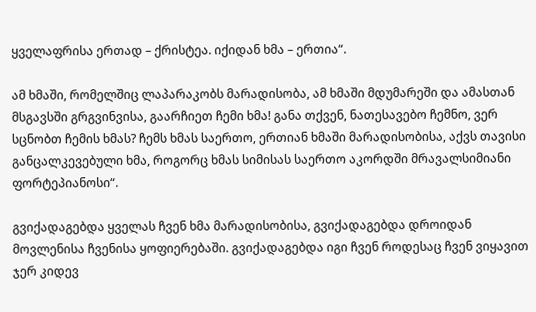ყველაფრისა ერთად – ქრისტეა. იქიდან ხმა – ერთია“.

ამ ხმაში, რომელშიც ლაპარაკობს მარადისობა, ამ ხმაში მდუმარეში და ამასთან მსგავსში გრგვინვისა, გაარჩიეთ ჩემი ხმა! განა თქვენ, ნათესავებო ჩემნო, ვერ სცნობთ ჩემის ხმას? ჩემს ხმას საერთო, ერთიან ხმაში მარადისობისა, აქვს თავისი განცალკევებული ხმა, როგორც ხმას სიმისას საერთო აკორდში მრავალსიმიანი ფორტეპიანოსი“.

გვიქადაგებდა ყველას ჩვენ ხმა მარადისობისა, გვიქადაგებდა დროიდან მოვლენისა ჩვენისა ყოფიერებაში. გვიქადაგებდა იგი ჩვენ როდესაც ჩვენ ვიყავით ჯერ კიდევ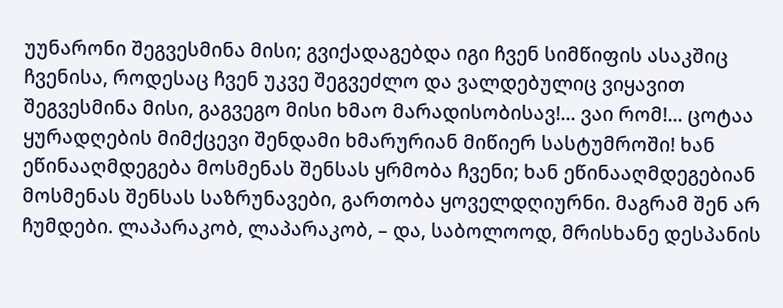უუნარონი შეგვესმინა მისი; გვიქადაგებდა იგი ჩვენ სიმწიფის ასაკშიც ჩვენისა, როდესაც ჩვენ უკვე შეგვეძლო და ვალდებულიც ვიყავით შეგვესმინა მისი, გაგვეგო მისი ხმაო მარადისობისავ!... ვაი რომ!... ცოტაა ყურადღების მიმქცევი შენდამი ხმარურიან მიწიერ სასტუმროში! ხან ეწინააღმდეგება მოსმენას შენსას ყრმობა ჩვენი; ხან ეწინააღმდეგებიან მოსმენას შენსას საზრუნავები, გართობა ყოველდღიურნი. მაგრამ შენ არ ჩუმდები. ლაპარაკობ, ლაპარაკობ, – და, საბოლოოდ, მრისხანე დესპანის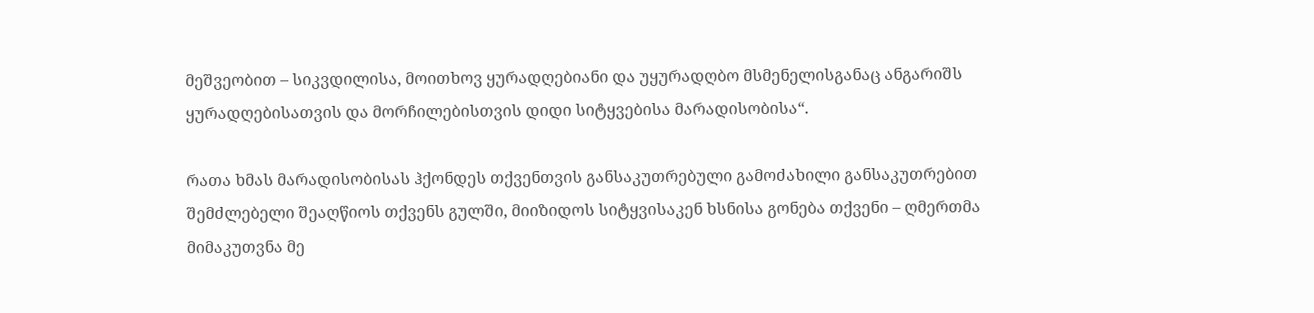მეშვეობით – სიკვდილისა, მოითხოვ ყურადღებიანი და უყურადღბო მსმენელისგანაც ანგარიშს ყურადღებისათვის და მორჩილებისთვის დიდი სიტყვებისა მარადისობისა“.

რათა ხმას მარადისობისას ჰქონდეს თქვენთვის განსაკუთრებული გამოძახილი განსაკუთრებით შემძლებელი შეაღწიოს თქვენს გულში, მიიზიდოს სიტყვისაკენ ხსნისა გონება თქვენი – ღმერთმა მიმაკუთვნა მე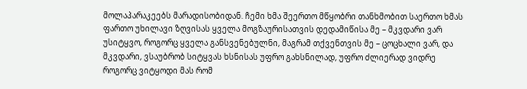მოლაპარაკეებს მარადისობიდან. ჩემი ხმა შეერთო მწყობრი თანხმობით საერთო ხმას ფართო უხილავი ზღვისას ყველა მოგზაურისათვის დედამიწისა მე – მკვდარი ვარ უსიტყვო, როგორც ყველა განსვენებულნი, მაგრამ თქვენთვის მე – ცოცხალი ვარ, და მკვდარი, ვსაუბრობ სიტყვას ხსნისას უფრო გახსნილად, უფრო ძლიერად ვიდრე როგორც ვიტყოდი მას რომ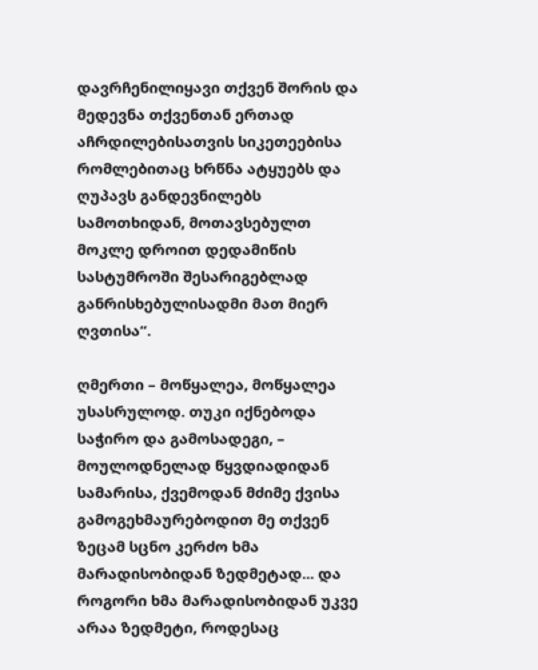დავრჩენილიყავი თქვენ შორის და მედევნა თქვენთან ერთად აჩრდილებისათვის სიკეთეებისა რომლებითაც ხრწნა ატყუებს და ღუპავს განდევნილებს სამოთხიდან, მოთავსებულთ მოკლე დროით დედამიწის სასტუმროში შესარიგებლად განრისხებულისადმი მათ მიერ ღვთისა“.

ღმერთი – მოწყალეა, მოწყალეა უსასრულოდ. თუკი იქნებოდა საჭირო და გამოსადეგი, – მოულოდნელად წყვდიადიდან სამარისა, ქვემოდან მძიმე ქვისა გამოგეხმაურებოდით მე თქვენ ზეცამ სცნო კერძო ხმა მარადისობიდან ზედმეტად... და როგორი ხმა მარადისობიდან უკვე არაა ზედმეტი, როდესაც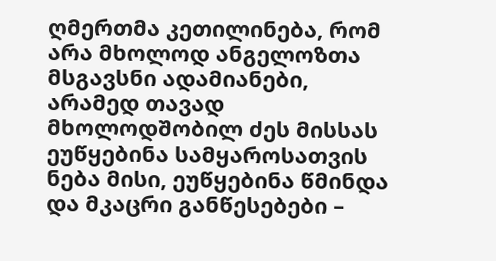ღმერთმა კეთილინება, რომ არა მხოლოდ ანგელოზთა მსგავსნი ადამიანები, არამედ თავად მხოლოდშობილ ძეს მისსას ეუწყებინა სამყაროსათვის ნება მისი, ეუწყებინა წმინდა და მკაცრი განწესებები –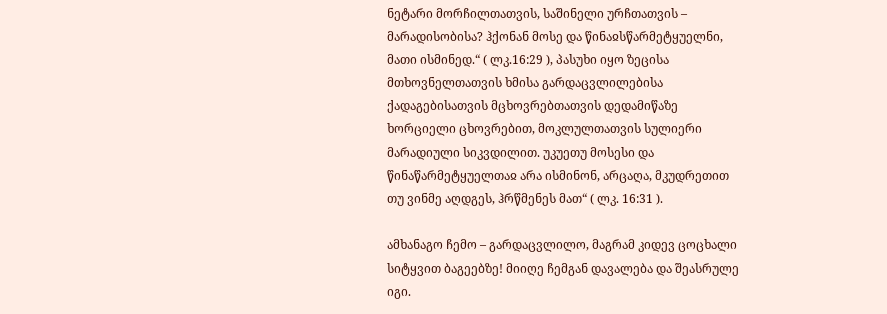ნეტარი მორჩილთათვის, საშინელი ურჩთათვის – მარადისობისა? ჰქონან მოსე და წინაჲსწარმეტყუელნი, მათი ისმინედ.“ ( ლკ.16:29 ), პასუხი იყო ზეცისა მთხოვნელთათვის ხმისა გარდაცვლილებისა ქადაგებისათვის მცხოვრებთათვის დედამიწაზე ხორციელი ცხოვრებით, მოკლულთათვის სულიერი მარადიული სიკვდილით. უკუეთუ მოსესი და წინაწარმეტყუელთაჲ არა ისმინონ, არცაღა, მკუდრეთით თუ ვინმე აღდგეს, ჰრწმენეს მათ“ ( ლკ. 16:31 ).

ამხანაგო ჩემო – გარდაცვლილო, მაგრამ კიდევ ცოცხალი სიტყვით ბაგეებზე! მიიღე ჩემგან დავალება და შეასრულე იგი.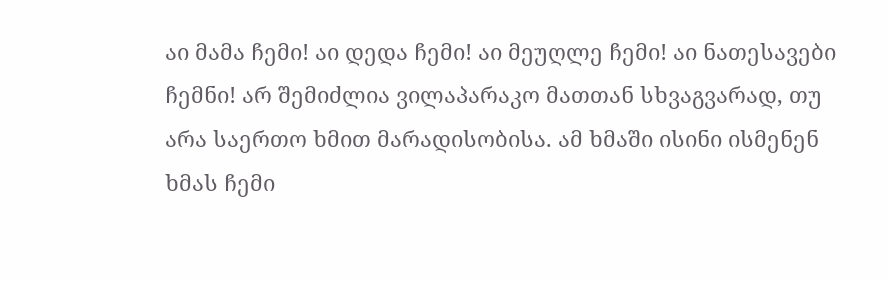აი მამა ჩემი! აი დედა ჩემი! აი მეუღლე ჩემი! აი ნათესავები ჩემნი! არ შემიძლია ვილაპარაკო მათთან სხვაგვარად, თუ არა საერთო ხმით მარადისობისა. ამ ხმაში ისინი ისმენენ ხმას ჩემი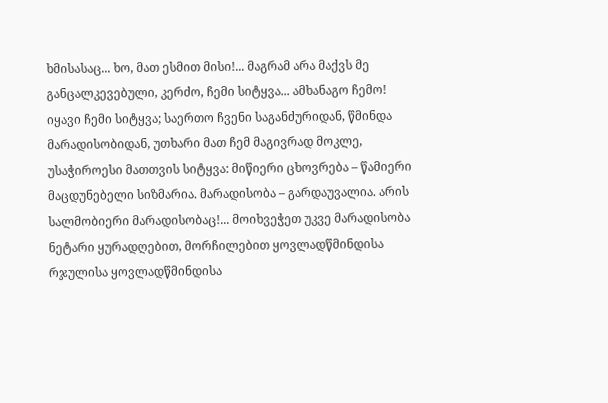ხმისასაც... ხო, მათ ესმით მისი!... მაგრამ არა მაქვს მე განცალკევებული, კერძო, ჩემი სიტყვა... ამხანაგო ჩემო! იყავი ჩემი სიტყვა; საერთო ჩვენი საგანძურიდან, წმინდა მარადისობიდან, უთხარი მათ ჩემ მაგივრად მოკლე, უსაჭიროესი მათთვის სიტყვა: მიწიერი ცხოვრება – წამიერი მაცდუნებელი სიზმარია. მარადისობა – გარდაუვალია. არის სალმობიერი მარადისობაც!... მოიხვეჭეთ უკვე მარადისობა ნეტარი ყურადღებით, მორჩილებით ყოვლადწმინდისა რჯულისა ყოვლადწმინდისა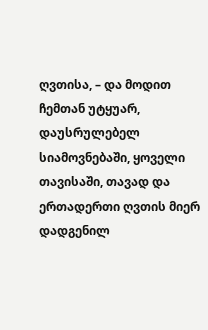ღვთისა, – და მოდით ჩემთან უტყუარ, დაუსრულებელ სიამოვნებაში, ყოველი თავისაში, თავად და ერთადერთი ღვთის მიერ დადგენილ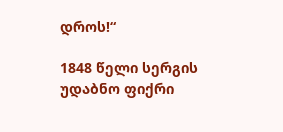დროს!“

1848 წელი სერგის უდაბნო ფიქრი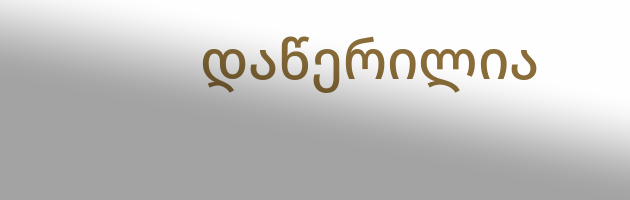დაწერილია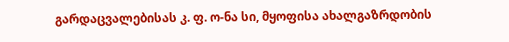გარდაცვალებისას კ. ფ. ო-ნა სი, მყოფისა ახალგაზრდობის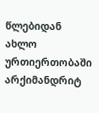წლებიდან ახლო ურთიერთობაში არქიმანდრიტ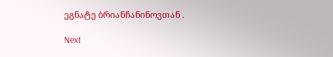ეგნატე ბრიანჩანინოვთან .

Next